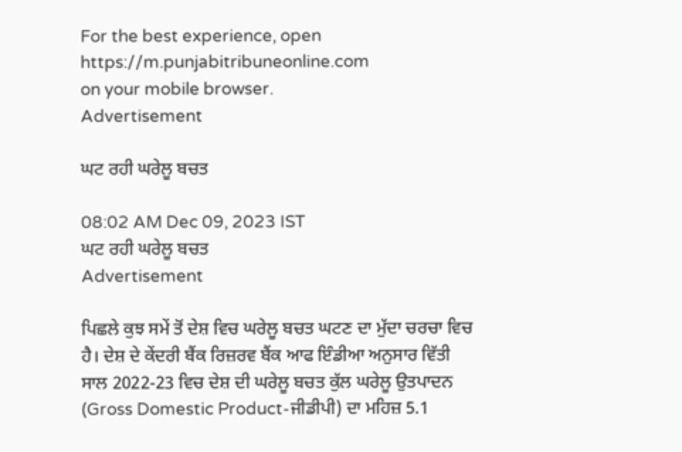For the best experience, open
https://m.punjabitribuneonline.com
on your mobile browser.
Advertisement

ਘਟ ਰਹੀ ਘਰੇਲੂ ਬਚਤ

08:02 AM Dec 09, 2023 IST
ਘਟ ਰਹੀ ਘਰੇਲੂ ਬਚਤ
Advertisement

ਪਿਛਲੇ ਕੁਝ ਸਮੇਂ ਤੋਂ ਦੇਸ਼ ਵਿਚ ਘਰੇਲੂ ਬਚਤ ਘਟਣ ਦਾ ਮੁੱਦਾ ਚਰਚਾ ਵਿਚ ਹੈ। ਦੇਸ਼ ਦੇ ਕੇਂਦਰੀ ਬੈਂਕ ਰਿਜ਼ਰਵ ਬੈਂਕ ਆਫ ਇੰਡੀਆ ਅਨੁਸਾਰ ਵਿੱਤੀ ਸਾਲ 2022-23 ਵਿਚ ਦੇਸ਼ ਦੀ ਘਰੇਲੂ ਬਚਤ ਕੁੱਲ ਘਰੇਲੂ ਉਤਪਾਦਨ (Gross Domestic Product-ਜੀਡੀਪੀ) ਦਾ ਮਹਿਜ਼ 5.1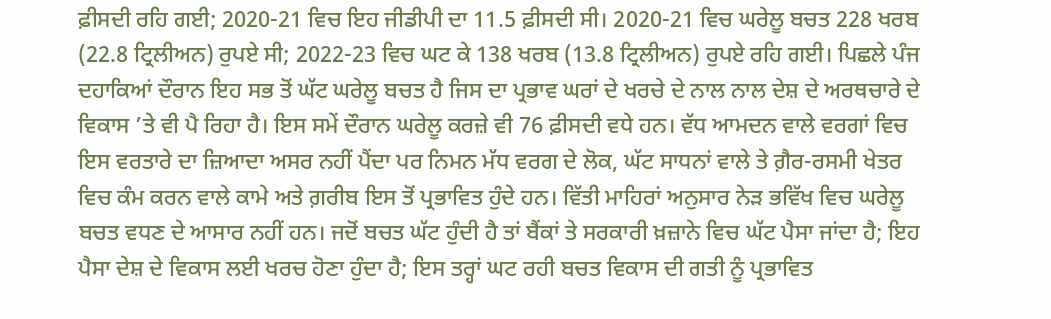ਫ਼ੀਸਦੀ ਰਹਿ ਗਈ; 2020-21 ਵਿਚ ਇਹ ਜੀਡੀਪੀ ਦਾ 11.5 ਫ਼ੀਸਦੀ ਸੀ। 2020-21 ਵਿਚ ਘਰੇਲੂ ਬਚਤ 228 ਖਰਬ (22.8 ਟ੍ਰਿਲੀਅਨ) ਰੁਪਏ ਸੀ; 2022-23 ਵਿਚ ਘਟ ਕੇ 138 ਖਰਬ (13.8 ਟ੍ਰਿਲੀਅਨ) ਰੁਪਏ ਰਹਿ ਗਈ। ਪਿਛਲੇ ਪੰਜ ਦਹਾਕਿਆਂ ਦੌਰਾਨ ਇਹ ਸਭ ਤੋਂ ਘੱਟ ਘਰੇਲੂ ਬਚਤ ਹੈ ਜਿਸ ਦਾ ਪ੍ਰਭਾਵ ਘਰਾਂ ਦੇ ਖਰਚੇ ਦੇ ਨਾਲ ਨਾਲ ਦੇਸ਼ ਦੇ ਅਰਥਚਾਰੇ ਦੇ ਵਿਕਾਸ ’ਤੇ ਵੀ ਪੈ ਰਿਹਾ ਹੈ। ਇਸ ਸਮੇਂ ਦੌਰਾਨ ਘਰੇਲੂ ਕਰਜ਼ੇ ਵੀ 76 ਫ਼ੀਸਦੀ ਵਧੇ ਹਨ। ਵੱਧ ਆਮਦਨ ਵਾਲੇ ਵਰਗਾਂ ਵਿਚ ਇਸ ਵਰਤਾਰੇ ਦਾ ਜ਼ਿਆਦਾ ਅਸਰ ਨਹੀਂ ਪੈਂਦਾ ਪਰ ਨਿਮਨ ਮੱਧ ਵਰਗ ਦੇ ਲੋਕ, ਘੱਟ ਸਾਧਨਾਂ ਵਾਲੇ ਤੇ ਗ਼ੈਰ-ਰਸਮੀ ਖੇਤਰ ਵਿਚ ਕੰਮ ਕਰਨ ਵਾਲੇ ਕਾਮੇ ਅਤੇ ਗ਼ਰੀਬ ਇਸ ਤੋਂ ਪ੍ਰਭਾਵਿਤ ਹੁੰਦੇ ਹਨ। ਵਿੱਤੀ ਮਾਹਿਰਾਂ ਅਨੁਸਾਰ ਨੇੜ ਭਵਿੱਖ ਵਿਚ ਘਰੇਲੂ ਬਚਤ ਵਧਣ ਦੇ ਆਸਾਰ ਨਹੀਂ ਹਨ। ਜਦੋਂ ਬਚਤ ਘੱਟ ਹੁੰਦੀ ਹੈ ਤਾਂ ਬੈਂਕਾਂ ਤੇ ਸਰਕਾਰੀ ਖ਼ਜ਼ਾਨੇ ਵਿਚ ਘੱਟ ਪੈਸਾ ਜਾਂਦਾ ਹੈ; ਇਹ ਪੈਸਾ ਦੇਸ਼ ਦੇ ਵਿਕਾਸ ਲਈ ਖਰਚ ਹੋਣਾ ਹੁੰਦਾ ਹੈ; ਇਸ ਤਰ੍ਹਾਂ ਘਟ ਰਹੀ ਬਚਤ ਵਿਕਾਸ ਦੀ ਗਤੀ ਨੂੰ ਪ੍ਰਭਾਵਿਤ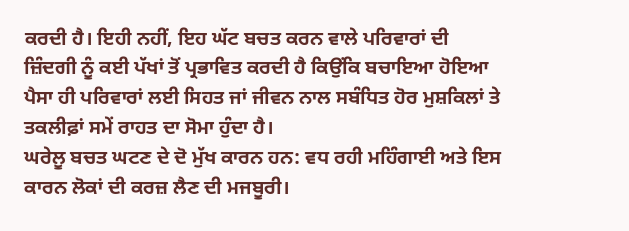ਕਰਦੀ ਹੈ। ਇਹੀ ਨਹੀਂ, ਇਹ ਘੱਟ ਬਚਤ ਕਰਨ ਵਾਲੇ ਪਰਿਵਾਰਾਂ ਦੀ ਜ਼ਿੰਦਗੀ ਨੂੰ ਕਈ ਪੱਖਾਂ ਤੋਂ ਪ੍ਰਭਾਵਿਤ ਕਰਦੀ ਹੈ ਕਿਉਂਕਿ ਬਚਾਇਆ ਹੋਇਆ ਪੈਸਾ ਹੀ ਪਰਿਵਾਰਾਂ ਲਈ ਸਿਹਤ ਜਾਂ ਜੀਵਨ ਨਾਲ ਸਬੰਧਿਤ ਹੋਰ ਮੁਸ਼ਕਿਲਾਂ ਤੇ ਤਕਲੀਫ਼ਾਂ ਸਮੇਂ ਰਾਹਤ ਦਾ ਸੋਮਾ ਹੁੰਦਾ ਹੈ।
ਘਰੇਲੂ ਬਚਤ ਘਟਣ ਦੇ ਦੋ ਮੁੱਖ ਕਾਰਨ ਹਨ: ਵਧ ਰਹੀ ਮਹਿੰਗਾਈ ਅਤੇ ਇਸ ਕਾਰਨ ਲੋਕਾਂ ਦੀ ਕਰਜ਼ ਲੈਣ ਦੀ ਮਜਬੂਰੀ।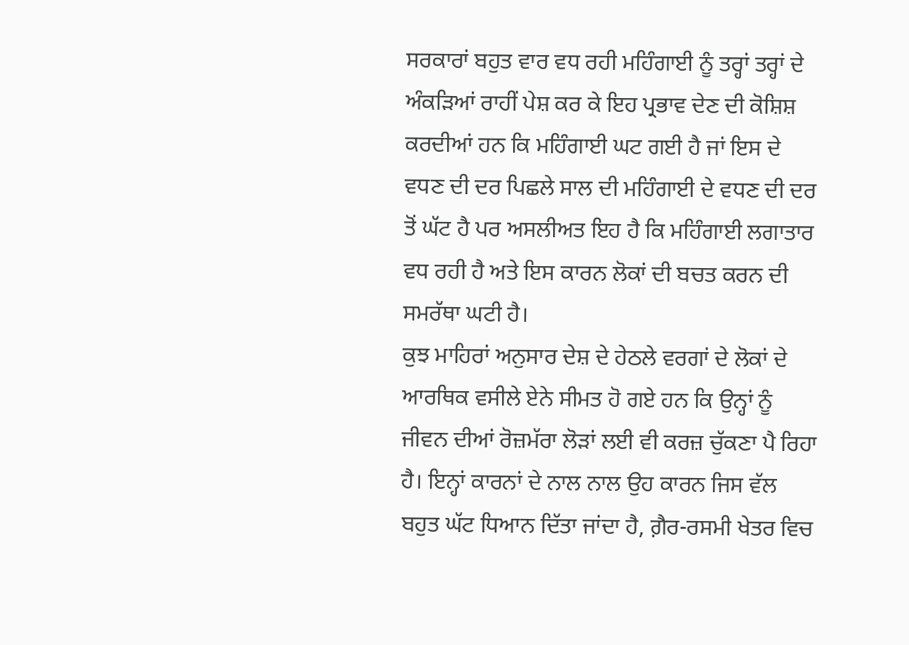ਸਰਕਾਰਾਂ ਬਹੁਤ ਵਾਰ ਵਧ ਰਹੀ ਮਹਿੰਗਾਈ ਨੂੰ ਤਰ੍ਹਾਂ ਤਰ੍ਹਾਂ ਦੇ ਅੰਕੜਿਆਂ ਰਾਹੀਂ ਪੇਸ਼ ਕਰ ਕੇ ਇਹ ਪ੍ਰਭਾਵ ਦੇਣ ਦੀ ਕੋਸ਼ਿਸ਼ ਕਰਦੀਆਂ ਹਨ ਕਿ ਮਹਿੰਗਾਈ ਘਟ ਗਈ ਹੈ ਜਾਂ ਇਸ ਦੇ ਵਧਣ ਦੀ ਦਰ ਪਿਛਲੇ ਸਾਲ ਦੀ ਮਹਿੰਗਾਈ ਦੇ ਵਧਣ ਦੀ ਦਰ ਤੋਂ ਘੱਟ ਹੈ ਪਰ ਅਸਲੀਅਤ ਇਹ ਹੈ ਕਿ ਮਹਿੰਗਾਈ ਲਗਾਤਾਰ ਵਧ ਰਹੀ ਹੈ ਅਤੇ ਇਸ ਕਾਰਨ ਲੋਕਾਂ ਦੀ ਬਚਤ ਕਰਨ ਦੀ ਸਮਰੱਥਾ ਘਟੀ ਹੈ।
ਕੁਝ ਮਾਹਿਰਾਂ ਅਨੁਸਾਰ ਦੇਸ਼ ਦੇ ਹੇਠਲੇ ਵਰਗਾਂ ਦੇ ਲੋਕਾਂ ਦੇ ਆਰਥਿਕ ਵਸੀਲੇ ਏਨੇ ਸੀਮਤ ਹੋ ਗਏ ਹਨ ਕਿ ਉਨ੍ਹਾਂ ਨੂੰ ਜੀਵਨ ਦੀਆਂ ਰੋਜ਼ਮੱਰਾ ਲੋੜਾਂ ਲਈ ਵੀ ਕਰਜ਼ ਚੁੱਕਣਾ ਪੈ ਰਿਹਾ ਹੈ। ਇਨ੍ਹਾਂ ਕਾਰਨਾਂ ਦੇ ਨਾਲ ਨਾਲ ਉਹ ਕਾਰਨ ਜਿਸ ਵੱਲ ਬਹੁਤ ਘੱਟ ਧਿਆਨ ਦਿੱਤਾ ਜਾਂਦਾ ਹੈ, ਗ਼ੈਰ-ਰਸਮੀ ਖੇਤਰ ਵਿਚ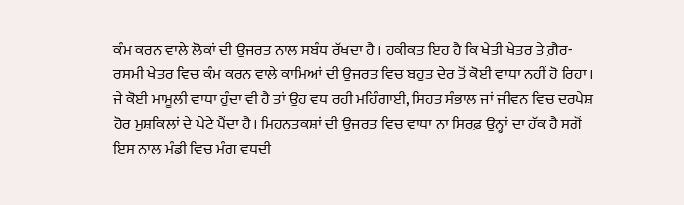ਕੰਮ ਕਰਨ ਵਾਲੇ ਲੋਕਾਂ ਦੀ ਉਜਰਤ ਨਾਲ ਸਬੰਧ ਰੱਖਦਾ ਹੈ। ਹਕੀਕਤ ਇਹ ਹੈ ਕਿ ਖੇਤੀ ਖੇਤਰ ਤੇ ਗ਼ੈਰ-ਰਸਮੀ ਖੇਤਰ ਵਿਚ ਕੰਮ ਕਰਨ ਵਾਲੇ ਕਾਮਿਆਂ ਦੀ ਉਜਰਤ ਵਿਚ ਬਹੁਤ ਦੇਰ ਤੋਂ ਕੋਈ ਵਾਧਾ ਨਹੀਂ ਹੋ ਰਿਹਾ। ਜੇ ਕੋਈ ਮਾਮੂਲੀ ਵਾਧਾ ਹੁੰਦਾ ਵੀ ਹੈ ਤਾਂ ਉਹ ਵਧ ਰਹੀ ਮਹਿੰਗਾਈ, ਸਿਹਤ ਸੰਭਾਲ ਜਾਂ ਜੀਵਨ ਵਿਚ ਦਰਪੇਸ਼ ਹੋਰ ਮੁਸ਼ਕਿਲਾਂ ਦੇ ਪੇਟੇ ਪੈਂਦਾ ਹੈ। ਮਿਹਨਤਕਸ਼ਾਂ ਦੀ ਉਜਰਤ ਵਿਚ ਵਾਧਾ ਨਾ ਸਿਰਫ਼ ਉਨ੍ਹਾਂ ਦਾ ਹੱਕ ਹੈ ਸਗੋਂ ਇਸ ਨਾਲ ਮੰਡੀ ਵਿਚ ਮੰਗ ਵਧਦੀ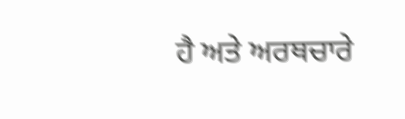ਹੈ ਅਤੇ ਅਰਥਚਾਰੇ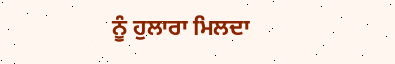ਨੂੰ ਹੁਲਾਰਾ ਮਿਲਦਾ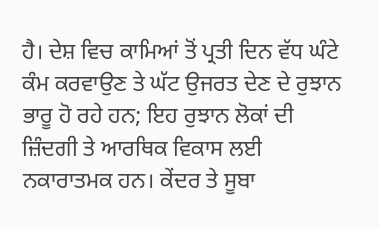ਹੈ। ਦੇਸ਼ ਵਿਚ ਕਾਮਿਆਂ ਤੋਂ ਪ੍ਰਤੀ ਦਿਨ ਵੱਧ ਘੰਟੇ ਕੰਮ ਕਰਵਾਉਣ ਤੇ ਘੱਟ ਉਜਰਤ ਦੇਣ ਦੇ ਰੁਝਾਨ ਭਾਰੂ ਹੋ ਰਹੇ ਹਨ; ਇਹ ਰੁਝਾਨ ਲੋਕਾਂ ਦੀ ਜ਼ਿੰਦਗੀ ਤੇ ਆਰਥਿਕ ਵਿਕਾਸ ਲਈ ਨਕਾਰਾਤਮਕ ਹਨ। ਕੇਂਦਰ ਤੇ ਸੂਬਾ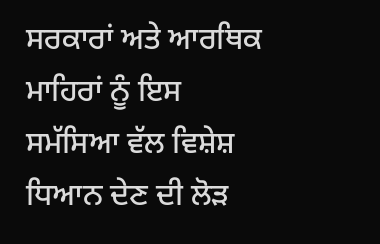ਸਰਕਾਰਾਂ ਅਤੇ ਆਰਥਿਕ ਮਾਹਿਰਾਂ ਨੂੰ ਇਸ ਸਮੱਸਿਆ ਵੱਲ ਵਿਸ਼ੇਸ਼ ਧਿਆਨ ਦੇਣ ਦੀ ਲੋੜ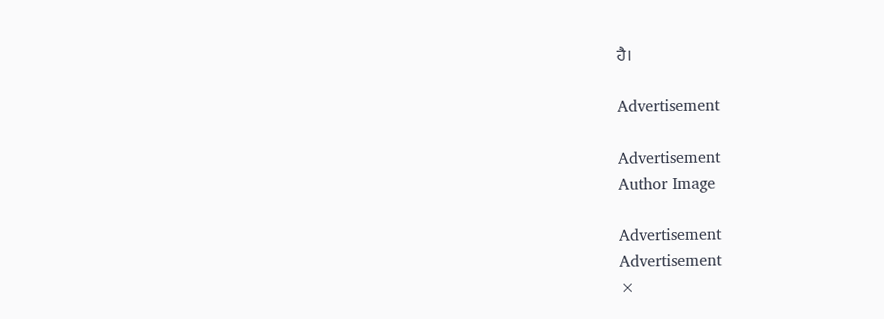ਹੈ।

Advertisement

Advertisement
Author Image

Advertisement
Advertisement
×